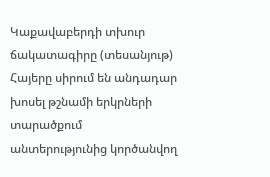Կաքավաբերդի տխուր ճակատագիրը (տեսանյութ)
Հայերը սիրում են անդադար խոսել թշնամի երկրների տարածքում անտերությունից կործանվող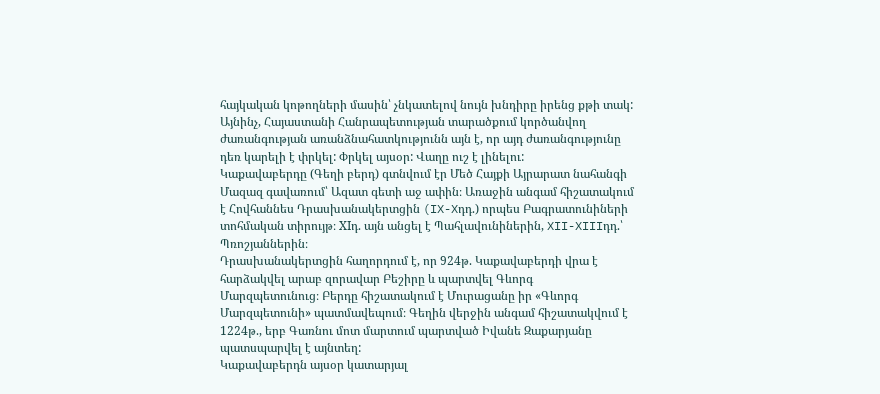հայկական կոթողների մասին՝ չնկատելով նույն խնդիրը իրենց քթի տակ: Այնինչ, Հայաստանի Հանրապետության տարածքում կործանվող ժառանգության առանձնահատկությունն այն է, որ այդ ժառանգությունը դեռ կարելի է փրկել: Փրկել այսօր: Վաղը ուշ է լինելու:
Կաքավաբերդը (Գեղի բերդ) գտնվում էր Մեծ Հայքի Այրարատ նահանգի Մազազ գավառում՝ Ազատ գետի աջ ափին։ Առաջին անգամ հիշատակում է Հովհաննես Դրասխանակերտցին (IX-Xդդ.) որպես Բագրատունիների տոհմական տիրույթ։ XIդ. այն անցել է Պահլավունիներին, XII-XIIIդդ.՝ Պռոշյաններին։
Դրասխանակերտցին հաղորդում է, որ 924թ. Կաքավաբերդի վրա է հարձակվել արաբ զորավար Բեշիրը և պարտվել Գևորգ Մարզպետունուց։ Բերդը հիշատակում է Մուրացանը իր «Գևորգ Մարզպետունի» պատմավեպում։ Գեղին վերջին անգամ հիշատակվում է 1224թ., երբ Գառնու մոտ մարտում պարտված Իվանե Զաքարյանը պատսպարվել է այնտեղ:
Կաքավաբերդն այսօր կատարյալ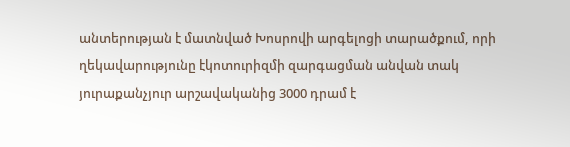անտերության է մատնված Խոսրովի արգելոցի տարածքում, որի ղեկավարությունը էկոտուրիզմի զարգացման անվան տակ յուրաքանչյուր արշավականից 3000 դրամ է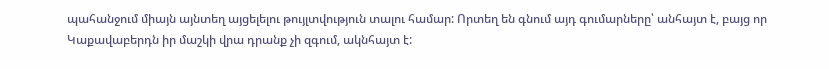պահանջում միայն այնտեղ այցելելու թույլտվություն տալու համար: Որտեղ են գնում այդ գումարները՝ անհայտ է, բայց որ Կաքավաբերդն իր մաշկի վրա դրանք չի զգում, ակնհայտ է: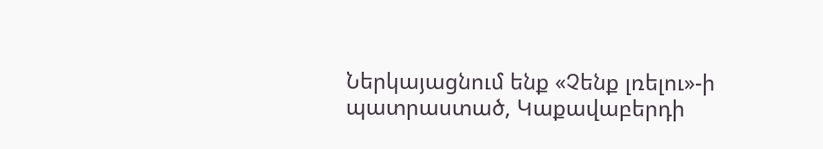Ներկայացնում ենք «Չենք լռելու»-ի պատրաստած, Կաքավաբերդի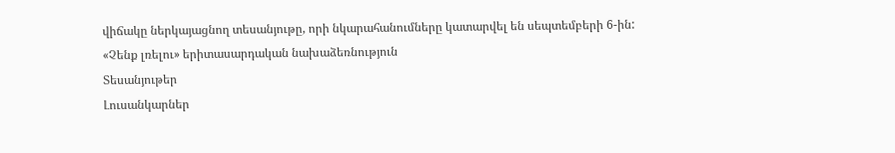վիճակը ներկայացնող տեսանյութը, որի նկարահանումները կատարվել են սեպտեմբերի 6-ին:
«Չենք լռելու» երիտասարդական նախաձեռնություն
Տեսանյութեր
Լուսանկարներ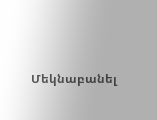Մեկնաբանել